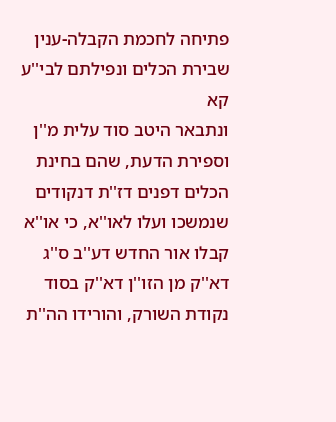פתיחה לחכמת הקבלה-ענין שבירת הכלים ונפילתם לבי''ע קא
ונתבאר היטב סוד עלית מ''ן וספירת הדעת, שהם בחינת הכלים דפנים דז''ת דנקודים שנמשכו ועלו לאו''א, כי או''א קבלו אור החדש דע''ב ס''ג דא''ק מן הזו''ן דא''ק בסוד נקודת השורק, והורידו הה''ת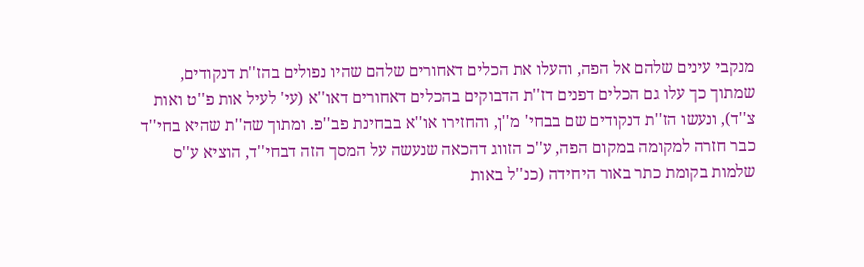מנקבי עינים שלהם אל הפה, והעלו את הכלים דאחורים שלהם שהיו נפולים בהז''ת דנקודים, שמתוך כך עלו גם הכלים דפנים דז''ת הדבוקים בהכלים דאחורים דאו''א (עי' לעיל אות פ''ט ואות צ''ד), ונעשו הז''ת דנקודים שם בבחי' מ''ן, והחזירו או''א בבחינת פב''פ. ומתוך שה''ת שהיא בחי''ד כבר חזרה למקומה במקום הפה, ע''כ הזווג דהכאה שנעשה על המסך הזה דבחי''ד, הוציא ע''ס שלמות בקומת כתר באור היחידה (כנ''ל באות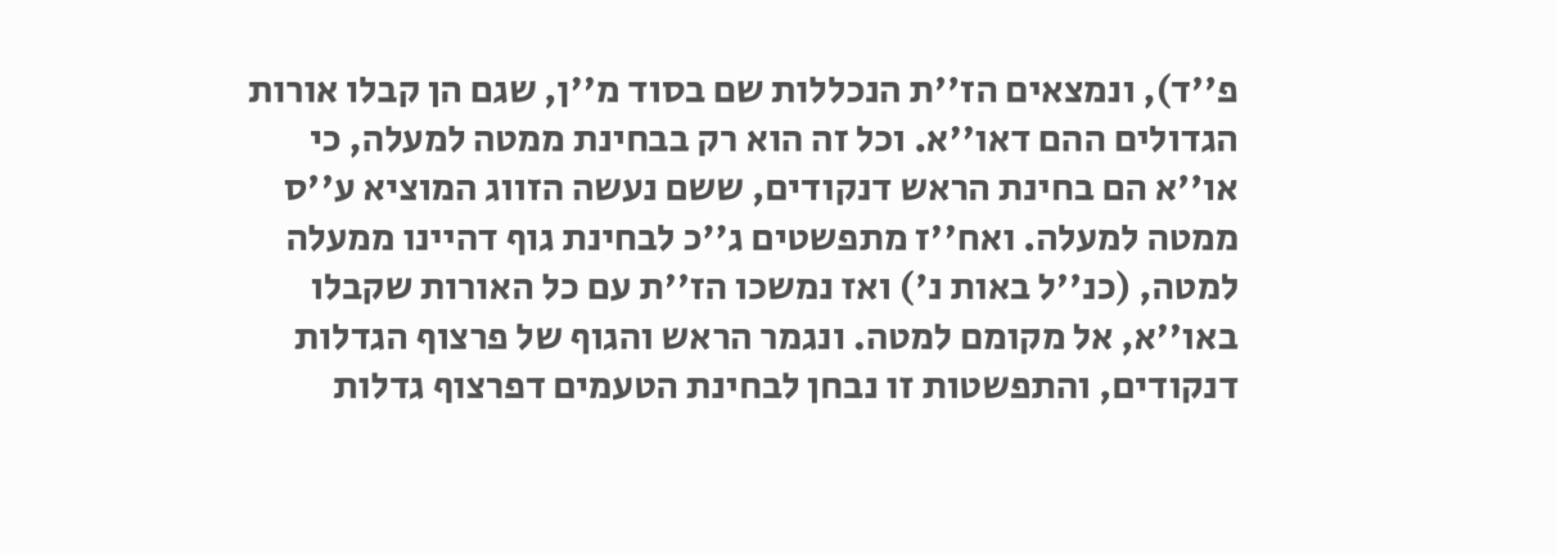פ''ד), ונמצאים הז''ת הנכללות שם בסוד מ''ן, שגם הן קבלו אורות הגדולים ההם דאו''א. וכל זה הוא רק בבחינת ממטה למעלה, כי או''א הם בחינת הראש דנקודים, ששם נעשה הזווג המוציא ע''ס ממטה למעלה. ואח''ז מתפשטים ג''כ לבחינת גוף דהיינו ממעלה למטה, (כנ''ל באות נ') ואז נמשכו הז''ת עם כל האורות שקבלו באו''א, אל מקומם למטה. ונגמר הראש והגוף של פרצוף הגדלות דנקודים, והתפשטות זו נבחן לבחינת הטעמים דפרצוף גדלות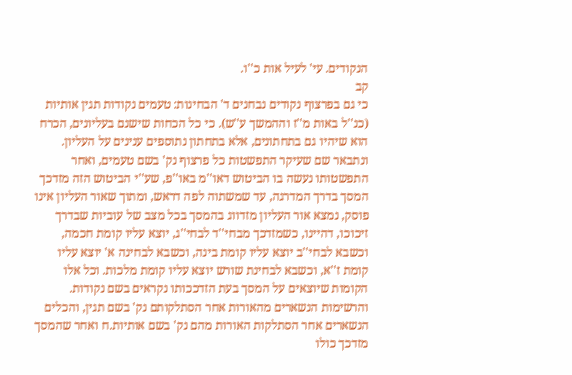הנקודים. עי' לעיל אות כ''ו.
קב
כי גם בפרצוף נקודים נבחנים ד' הבחינות: טעמים נקודות תגין אותיות (כנ''ל באות מ''ז וההמשך ע''ש). כי כל הכחות שישנם בעליונים, הכרח הוא שיהיו גם בתחתונים, אלא בתחתון נתוספים ענינים על העליון. ונתבאר שם שעיקר התפשטות כל פרצוף נק' בשם טעמים, ואחר התפשטותו נעשה בו הביטוש דאו''מ באו''פ, שע''י הביטוש הזה מזדכך המסך בדרך המדרגה, עד שמשתוה לפה דראש, ומתוך שאור העליון אינו פוסק, נמצא אור העליון מזדווג בהמסך בכל מצב של עוביות שבדרך זיכוכו, דהיינו, כשמזדכך מבחי''ד לבחי''ג, יוצא עליו קומת חכמה, וכשבא לבחי''ב יוצא עליו קומת בינה, וכשבא לבחינה א' יוצא עליו קומת ז''א, וכשבא לבחינת שורש יוצא עליו קומת מלכות. וכל אלו הקומות שיוצאים על המסך בעת הזדככותו נקראים בשם נקודות. והרשימות הנשארים מהאורות אחר הסתלקותם נק' בשם תגין, והכלים הנשארים אחר הסתלקות האורות מהם נק' בשם אותיות.ח ואחר שהמסך מזדכך כולו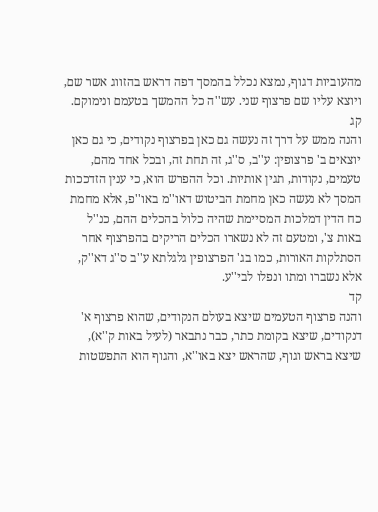מהעוביות דגוף, נמצא נכלל בהמסך דפה דראש בהזווג אשר שם, ויוצא עליו שם פרצוף שני. עש''ה כל ההמשך בטעמם ונימוקם.
קג
והנה ממש על דרך זה נעשה גם כאן בפרצוף נקודים, כי גם כאן יוצאים ב' פרצופין: ע''ב, ס''ג, זה תחת זה, ובכל אחד מהם, טעמים, נקודות, תגין אותיות. וכל ההפרש הוא, כי ענין הזדככות המסך לא נעשה כאן מחמת הביטוש דאו''מ באו''פ, אלא מחמת כח הדין דמלכות המסיימת שהיה כלול בהכלים ההם, כנ''ל באות צ', ומטעם זה לא נשארו הכלים הריקים בהפרצוף אחר הסתלקות האורות, כמו בג' הפרצופין גלגלתא ע''ב ס''ג דא''ק, אלא נשברו ומתו ונפלו לבי''ע.
קד
והנה פרצוף הטעמים שיצא בעולם הנקודים, שהוא פרצוף א' דנקודים, שיצא בקומת כתר, כבר נתבאר (לעיל באות ק''א), שיצא בראש וגוף, שהראש יצא באו''א, והגוף הוא התפשטות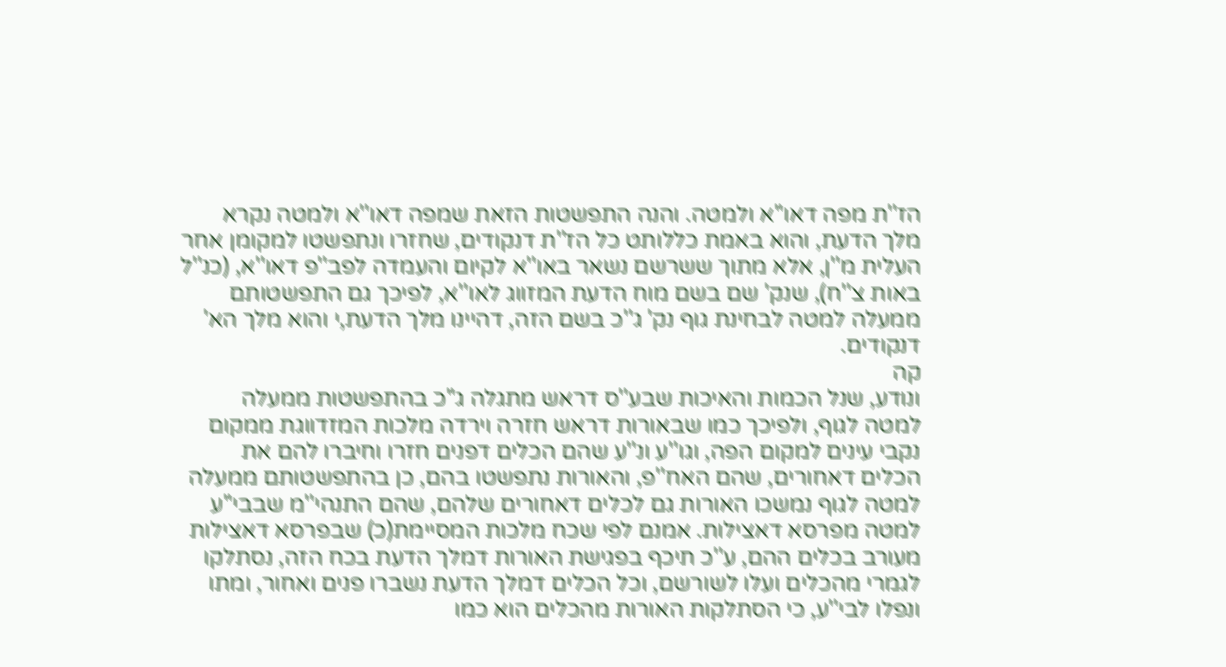הז''ת מפה דאו''א ולמטה. והנה התפשטות הזאת שמפה דאו''א ולמטה נקרא מלך הדעת, והוא באמת כללותט כל הז''ת דנקודים, שחזרו ונתפשטו למקומן אחר העלית מ''ן, אלא מתוך ששרשם נשאר באו''א לקיום והעמדה לפב''פ דאו''א, (כנ''ל באות צ''ח), שנק' שם בשם מוח הדעת המזווג לאו''א, לפיכך גם התפשטותם ממעלה למטה לבחינת גוף נק' ג''כ בשם הזה, דהיינו מלך הדעת,י והוא מלך הא' דנקודים.
קה
ונודע, שנל הכמות והאיכות שבע''ס דראש מתגלה ג''כ בהתפשטות ממעלה למטה לגוף, ולפיכך כמו שבאורות דראש חזרה וירדה מלכות המזדווגת ממקום נקבי עינים למקום הפה, וגו''ע ונ''ע שהם הכלים דפנים חזרו וחיברו להם את הכלים דאחורים, שהם האח''פ, והאורות נתפשטו בהם, כן בהתפשטותם ממעלה למטה לגוף נמשכו האורות גם לכלים דאחורים שלהם, שהם התנהי''מ שבבי''ע למטה מפרסא דאצילות. אמנם לפי שכח מלכות המסיימת(כ) שבפרסא דאצילות מעורב בכלים ההם, ע''כ תיכף בפגישת האורות דמלך הדעת בכח הזה, נסתלקו לגמרי מהכלים ועלו לשורשם, וכל הכלים דמלך הדעת נשברו פנים ואחור, ומתו ונפלו לבי''ע, כי הסתלקות האורות מהכלים הוא כמו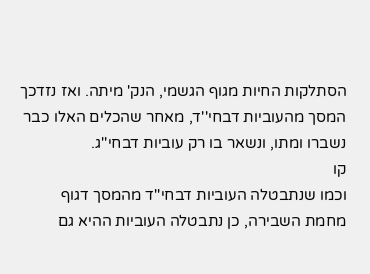הסתלקות החיות מגוף הגשמי, הנק' מיתה. ואז נזדכך המסך מהעוביות דבחי''ד, מאחר שהכלים האלו כבר נשברו ומתו, ונשאר בו רק עוביות דבחי''ג.
קו
וכמו שנתבטלה העוביות דבחי''ד מהמסך דגוף מחמת השבירה, כן נתבטלה העוביות ההיא גם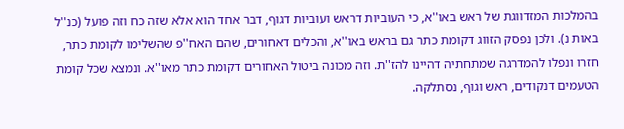בהמלכות המזדווגת של ראש באו''א, כי העוביות דראש ועוביות דגוף, דבר אחד הוא אלא שזה כח וזה פועל (כנ''ל באות נ). ולכן נפסק הזווג דקומת כתר גם בראש באו''א, והכלים דאחורים, שהם האח''פ שהשלימו לקומת כתר, חזרו ונפלו להמדרגה שמתחתיה דהיינו להז''ת. וזה מכונה ביטול האחורים דקומת כתר מאו''א. ונמצא שכל קומת הטעמים דנקודים, ראש וגוף, נסתלקה.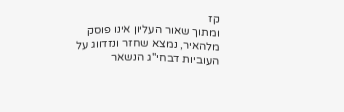קז
ומתוך שאור העליון אינו פוסק מלהאיר, נמצא שחזר ונזדווג על העוביות דבחי''ג הנשאר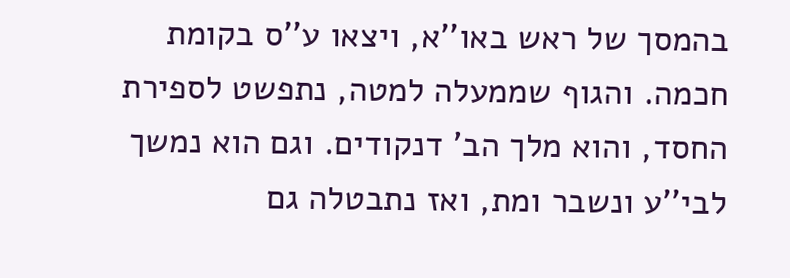בהמסך של ראש באו''א, ויצאו ע''ס בקומת חכמה. והגוף שממעלה למטה, נתפשט לספירת החסד, והוא מלך הב' דנקודים. וגם הוא נמשך לבי''ע ונשבר ומת, ואז נתבטלה גם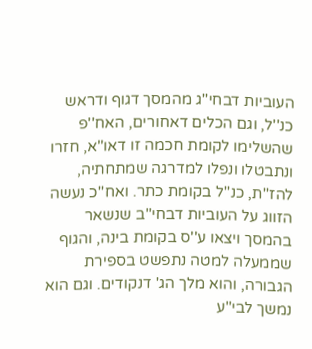העוביות דבחי''ג מהמסך דגוף ודראש כנ''ל, וגם הכלים דאחורים, האח''פ שהשלימו לקומת חכמה זו דאו''א, חזרו ונתבטלו ונפלו למדרגה שמתחתיה, להז''ת, כנ''ל בקומת כתר. ואח''כ נעשה הזווג על העוביות דבחי''ב שנשאר בהמסך ויצאו ע''ס בקומת בינה, והגוף שממעלה למטה נתפשט בספירת הגבורה, והוא מלך הג' דנקודים. וגם הוא נמשך לבי''ע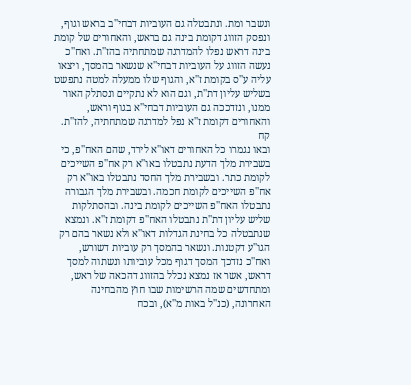ונשבר ומת. ונתבטלה גם העוביות דבחי''ב בראש וגוף, ונפסק הזווג דקומת בינה גם בראש, והאחורים של קומת בינה דראש נפלו להמדרגה שמתחתיה בהז''ת. ואח''כ נעשה הזווג על העוביות דבחי''א שנשאר בהמסך, ויצאו עליה ע''ס בקומת ז''א, והגוף שלו ממעלה למטה נתפשט בשליש עליון דת''ת, וגם הוא לא נתקיים ונסתלק האור ממנו, ונזדככה גם העוביות דבחי''א בגוף וראש, והאחורים דקומת ז''א נפל למדרגה שמתחתיה, להז''ת.
קח
ובאו נגמרו כל האחורים דאו''א לירד, שהם האח''פ, כי בשבירת מלך הדעת נתבטלו באו''א רק אח''פ השייכים לקומת כתר. ובשבירת מלך החסד נתבטלו באו''א רק אח''פ השייכים לקומת חכמה. ובשבירת מלך הגבורה נתבטלו האח''פ השייכים לקומת בינה. ובהסתלקות שליש עליון דת''ת נתבטלו האח''פ דקומת ז''א. ונמצא שנתבטלה כל בחינת הגדלות דאו''א ולא נשאר בהם רק הגו''ע דקטנות. ונשאר בהמסך רק עוביות דשורש, ואח''כ נזדכך המסך דגוף מכל עוביותו ונשתוה למסך דראש, אשר אז נמצא נכלל בהזווג דהכאה של ראש, ומתחדשים שמה הרשימות שבו חוץ מהבחינה האחרונה, (כנ''ל באות מ''א), ובכח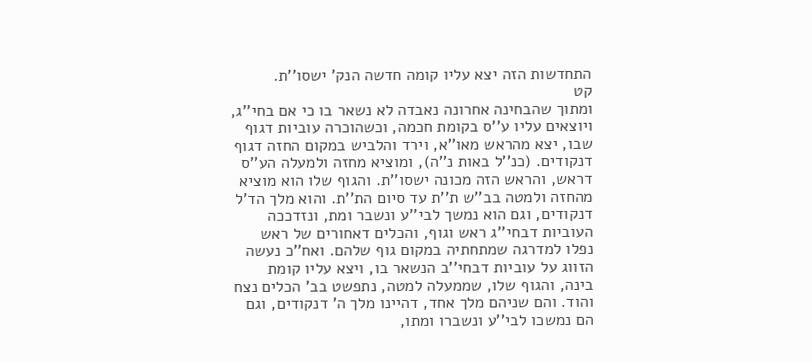התחדשות הזה יצא עליו קומה חדשה הנק' ישסו''ת.
קט
ומתוך שהבחינה אחרונה נאבדה לא נשאר בו כי אם בחי''ג, ויוצאים עליו ע''ס בקומת חכמה, וכשהוכרה עוביות דגוף שבו, יצא מהראש מאו''א, וירד והלביש במקום החזה דגוף דנקודים. (כנ''ל באות נ''ה), ומוציא מחזה ולמעלה הע''ס דראש, והראש הזה מכונה ישסו''ת. והגוף שלו הוא מוציא מהחזה ולמטה בב''ש ת''ת עד סיום הת''ת. והוא מלך הד'ל דנקודים, וגם הוא נמשך לבי''ע ונשבר ומת, ונזדככה העוביות דבחי''ג ראש וגוף, והכלים דאחורים של ראש נפלו למדרגה שמתחתיה במקום גוף שלהם. ואח''כ נעשה הזווג על עוביות דבחי''ב הנשאר בו, ויצא עליו קומת בינה, והגוף שלו, שממעלה למטה, נתפשט בב' הכלים נצח והוד. והם שניהם מלך אחד, דהיינו מלך ה' דנקודים, וגם הם נמשכו לבי''ע ונשברו ומתו,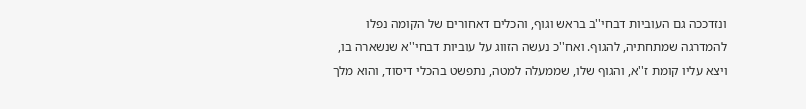ונזדככה גם העוביות דבחי''ב בראש וגוף, והכלים דאחורים של הקומה נפלו להמדרגה שמתחתיה, להגוף. ואח''כ נעשה הזווג על עוביות דבחי''א שנשארה בו, ויצא עליו קומת ז''א, והגוף שלו, שממעלה למטה, נתפשט בהכלי דיסוד, והוא מלך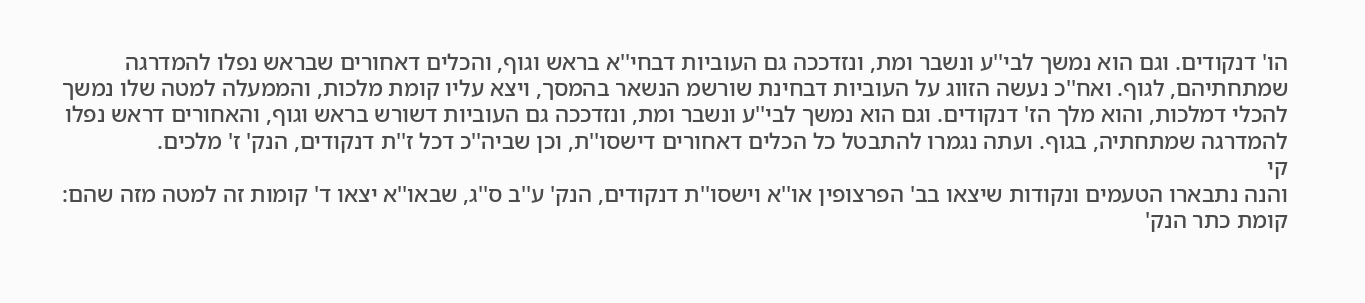הו' דנקודים. וגם הוא נמשך לבי''ע ונשבר ומת, ונזדככה גם העוביות דבחי''א בראש וגוף, והכלים דאחורים שבראש נפלו להמדרגה שמתחתיהם, לגוף. ואח''כ נעשה הזווג על העוביות דבחינת שורשמ הנשאר בהמסך, ויצא עליו קומת מלכות, והממעלה למטה שלו נמשך להכלי דמלכות, והוא מלך הז' דנקודים. וגם הוא נמשך לבי''ע ונשבר ומת, ונזדככה גם העוביות דשורש בראש וגוף, והאחורים דראש נפלו להמדרגה שמתחתיה, בגוף. ועתה נגמרו להתבטל כל הכלים דאחורים דישסו''ת, וכן שביה''כ דכל ז''ת דנקודים, הנק' ז' מלכים.
קי
והנה נתבארו הטעמים ונקודות שיצאו בב' הפרצופין או''א וישסו''ת דנקודים, הנק' ע''ב ס''ג, שבאו''א יצאו ד' קומות זה למטה מזה שהם: קומת כתר הנק'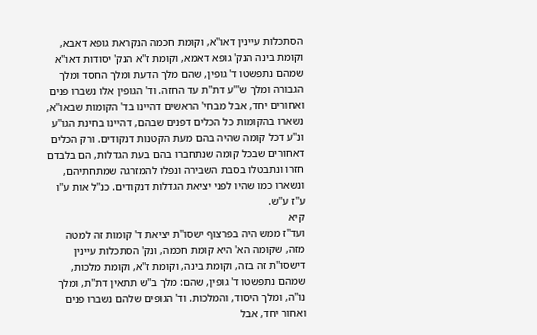הסתכלות עיינין דאו''א, וקומת חכמה הנקראת גופא דאבא, וקומת בינה הנק' גופא דאמא, וקומת ז''א הנק' יסודות דאו''א שמהם נתפשטו ד' גופין, שהם מלך הדעת ומלך החסד ומלך הגבורה ומלך ש'''ע דת''ת עד החזה. וד' הגופין אלו נשברו פנים ואחורים יחד, אבל מבחי' הראשים דהיינו בד' הקומות שבאו''א, נשארו בהקומות כל הכלים דפנים שבהם, דהיינו בחינת הגו''ע ונ''ע דכל קומה שהיה בהם מעת הקטנות דנקודים. ורק הכלים דאחורים שבכל קומה שנתחברו בהם בעת הגדלות, הם בלבדם חזרו ונתבטלו בסבת השבירה ונפלו להמזרגה שמתחתיהם, ונשארו כמו שהיו לפני יציאת הגדלות דנקודים. כנ''ל אות ע''ו ע''ז ע''ש.
קיא
ועד''ז ממש היה בפרצוף ישסו''ת יציאת ד' קומות זה למטה מזה, שקומה הא' היא קומת חכמה, ונק' הסתכלות עיינין דישסו''ת זה בזה, וקומת בינה, וקומת ז''א, וקומת מלכות, שמהם נתפשטו ד' גופין, שהם: מלך ב''ש תתאין דת''ת, ומלך נו''ה, ומלך היסוד, והמלכות. וד' הגופים שלהם נשברו פנים ואחור יחד, אבל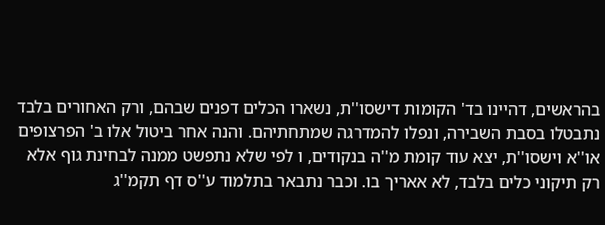בהראשים, דהיינו בד' הקומות דישסו''ת, נשארו הכלים דפנים שבהם, ורק האחורים בלבד נתבטלו בסבת השבירה, ונפלו להמדרגה שמתחתיהם. והנה אחר ביטול אלו ב' הפרצופים או''א וישסו''ת, יצא עוד קומת מ''ה בנקודים, ו לפי שלא נתפשט ממנה לבחינת גוף אלא רק תיקוני כלים בלבד, לא אאריך בו. וכבר נתבאר בתלמוד ע''ס דף תקמ''ג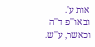אות ע'. ובאו''פ ד''ה וכאשר, ע''ש.